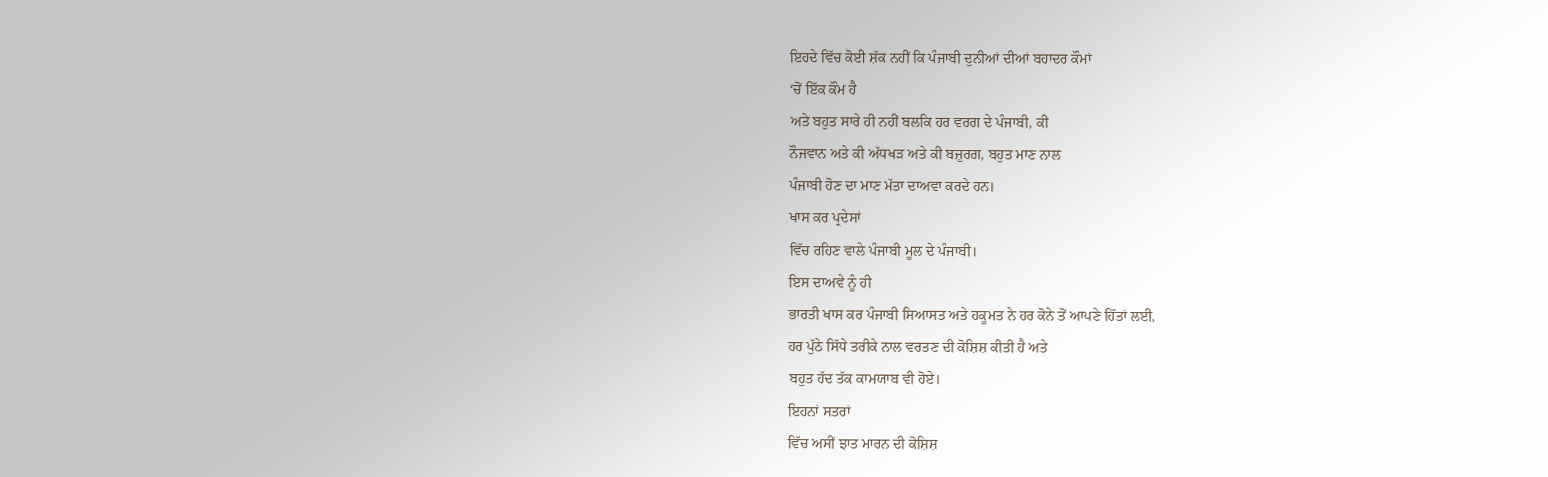ਇਹਦੇ ਵਿੱਚ ਕੋਈ ਸ਼ੱਕ ਨਹੀਂ ਕਿ ਪੰਜਾਬੀ ਦੁਨੀਆਂ ਦੀਆਂ ਬਹਾਦਰ ਕੌਮਾਂ
‘ਚੋਂ ਇੱਕ ਕੌਮ ਹੈ
ਅਤੇ ਬਹੁਤ ਸਾਰੇ ਹੀ ਨਹੀਂ ਬਲਕਿ ਹਰ ਵਰਗ ਦੇ ਪੰਜਾਬੀ, ਕੀ
ਨੌਜਵਾਨ ਅਤੇ ਕੀ ਅੱਧਖੜ ਅਤੇ ਕੀ ਬਜ਼ੁਰਗ, ਬਹੁਤ ਮਾਣ ਨਾਲ
ਪੰਜਾਬੀ ਹੋਣ ਦਾ ਮਾਣ ਮੱਤਾ ਦਾਅਵਾ ਕਰਦੇ ਹਨ।
ਖਾਸ ਕਰ ਪ੍ਰਦੇਸਾਂ
ਵਿੱਚ ਰਹਿਣ ਵਾਲੇ ਪੰਜਾਬੀ ਮੂਲ ਦੇ ਪੰਜਾਬੀ।
ਇਸ ਦਾਅਵੇ ਨੂੰ ਹੀ
ਭਾਰਤੀ ਖਾਸ ਕਰ ਪੰਜਾਬੀ ਸਿਆਸਤ ਅਤੇ ਹਕੂਮਤ ਨੇ ਹਰ ਕੋਨੇ ਤੋਂ ਆਪਣੇ ਹਿੱਤਾਂ ਲਈ,
ਹਰ ਪੁੱਠੇ ਸਿੱਧੇ ਤਰੀਕੇ ਨਾਲ ਵਰਤਣ ਦੀ ਕੋਸ਼ਿਸ਼ ਕੀਤੀ ਹੈ ਅਤੇ
ਬਹੁਤ ਹੱਦ ਤੱਕ ਕਾਮਯਾਬ ਵੀ ਹੋਏ।
ਇਹਨਾਂ ਸਤਰਾਂ
ਵਿੱਚ ਅਸੀਂ ਝਾਤ ਮਾਰਨ ਦੀ ਕੋਸ਼ਿਸ਼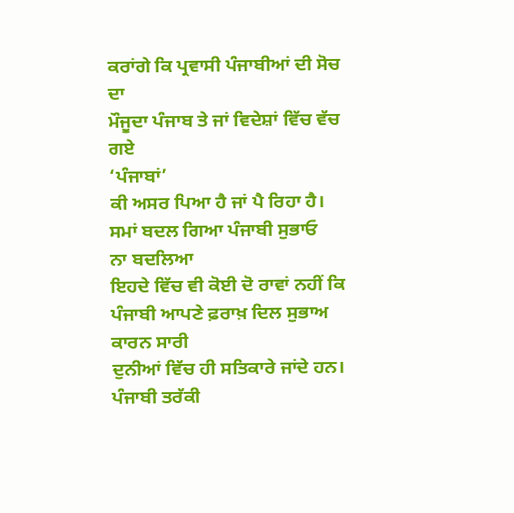ਕਰਾਂਗੇ ਕਿ ਪ੍ਰਵਾਸੀ ਪੰਜਾਬੀਆਂ ਦੀ ਸੋਚ ਦਾ
ਮੌਜੂਦਾ ਪੰਜਾਬ ਤੇ ਜਾਂ ਵਿਦੇਸ਼ਾਂ ਵਿੱਚ ਵੱਚ ਗਏ
‘ਪੰਜਾਬਾਂ’
ਕੀ ਅਸਰ ਪਿਆ ਹੈ ਜਾਂ ਪੈ ਰਿਹਾ ਹੈ।
ਸਮਾਂ ਬਦਲ ਗਿਆ ਪੰਜਾਬੀ ਸੁਭਾਓ
ਨਾ ਬਦਲਿਆ
ਇਹਦੇ ਵਿੱਚ ਵੀ ਕੋਈ ਦੋ ਰਾਵਾਂ ਨਹੀਂ ਕਿ ਪੰਜਾਬੀ ਆਪਣੇ ਫ਼ਰਾਖ਼ ਦਿਲ ਸੁਭਾਅ ਕਾਰਨ ਸਾਰੀ
ਦੁਨੀਆਂ ਵਿੱਚ ਹੀ ਸਤਿਕਾਰੇ ਜਾਂਦੇ ਹਨ।
ਪੰਜਾਬੀ ਤਰੱਕੀ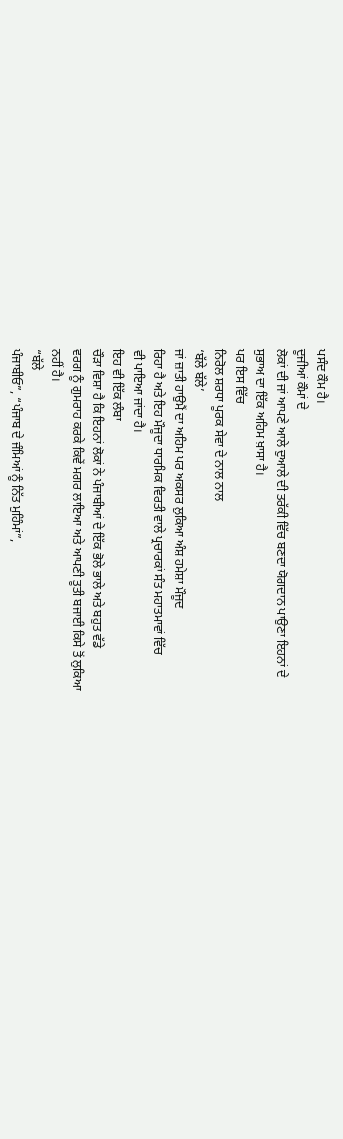ਪਸੰਦ ਕੌਮ ਹੈ।
ਦੂਜੀਆਂ ਕੌਮਾਂ ਦੇ
ਲੋਕਾਂ ਦੀ ਜਾਂ ਆਪਣੇ ਆਲੇ ਦੁਆਲੇ ਦੀ ਤਰੱਕੀ ਵਿੱਚ ਬਣਦਾ ਯੋਗਦਾਨ ਪਾਉਣਾ ਇਹਨਾਂ ਦੇ
ਸੁਭਾਅ ਦਾ ਇੱਕ ਅਹਿਮ ਖ਼ਾਸਾ ਹੈ।
ਪਰ ਇਸ ਵਿੱਚ
ਨਿਰੋਲ ਸ਼ਰਧਾ ਪੂਰਕ ਸੇਵਾ ਦੇ ਨਾਲ ਨਾਲ
‘ਬੱਲੇ ਬੱਲੇ’
ਜਾਂ ਜ਼ਾਤੀ ਹਾਉਮੈਂ ਦਾ ਅਹਿਮ ਪਰ ਅਕਸਰ ਲੁਕਿਆ ਅੰਸ਼ ਹਮੇਸ਼ਾ ਮੌਜੂਦ
ਰਿਹਾ ਹੈ ਅਤੇ ਇਹ ਮੌਜੂਦਾ ਧਾਰਮਿਕ ਵਿਰਤੀ ਵਾਲੇ ਪ੍ਰਚਾਰਕਾਂ ਸੰਤ ਮਹਾਤਮਾਵਾਂ ਵਿੱਚ
ਵੀ ਪਾਇਆ ਜਾਂਦਾ ਹੈ।
ਇਹ ਵੀ ਇੱਕ ਲੰਬਾ
ਚੌੜਾ ਵਿਸ਼ਾ ਹੈ ਕਿ ਇਹਨਾਂ ਲੋਕਾਂ ਨੇ ਪੰਜਾਬੀਆਂ ਦੇ ਇੱਕ ਭੋਲੇ ਭਾਲੇ ਅਤੇ ਬਹੁਤ ਵੱਡੇ
ਵਰਗ ਨੂੰ ਗੁਮਰਾਹ ਕਰਕੇ ਕਿਵੇਂ ਮਗਰ ਲਾਇਆ ਅਤੇ ਆਪਣੀ ਤੂਤੀ ਬਜਾਈ ਕਿਸੇ ਤੋਂ ਲੁਕਿਆ
ਨਹੀਂ ਹੈ।
“ਬੱਲੇ
ਪੰਜਾਬੀਓ”, “ਪੰਜਾਬ ਦੇ ਜੰਮਿਆਂ ਨੂੰ ਨਿੱਤ ਮੁਹਿੰਮਾਂ”,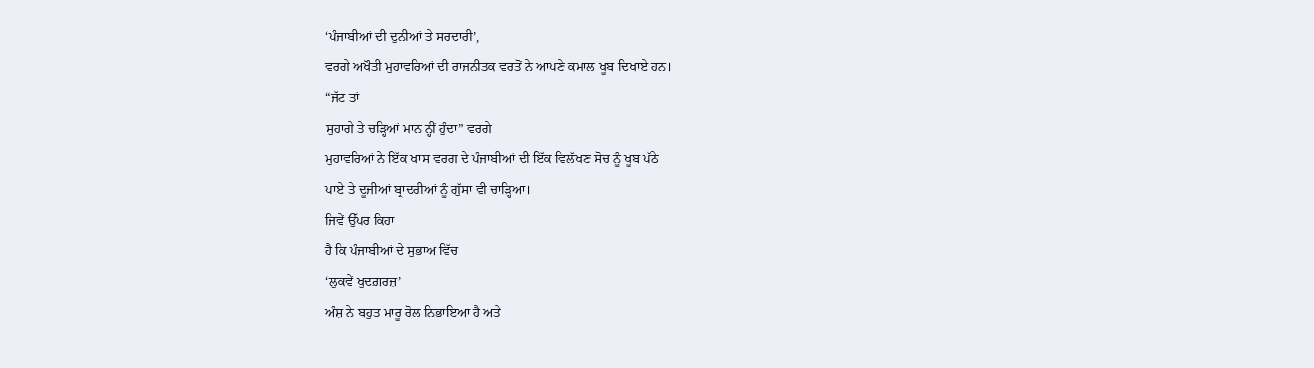‘ਪੰਜਾਬੀਆਂ ਦੀ ਦੁਨੀਆਂ ਤੇ ਸਰਦਾਰੀ’,
ਵਰਗੇ ਅਖੌਤੀ ਮੁਹਾਵਰਿਆਂ ਦੀ ਰਾਜਨੀਤਕ ਵਰਤੋਂ ਨੇ ਆਪਣੇ ਕਮਾਲ ਖੂਬ ਦਿਖਾਏ ਹਨ।
“ਜੱਟ ਤਾਂ
ਸੁਹਾਗੇ ਤੇ ਚੜ੍ਹਿਆਂ ਮਾਨ ਨ੍ਹੀਂ ਹੁੰਦਾ” ਵਰਗੇ
ਮੁਹਾਵਰਿਆਂ ਨੇ ਇੱਕ ਖਾਸ ਵਰਗ ਦੇ ਪੰਜਾਬੀਆਂ ਦੀ ਇੱਕ ਵਿਲੱਖਣ ਸੋਚ ਨੂੰ ਖੂਬ ਪੱਠੇ
ਪਾਏ ਤੇ ਦੂਜੀਆਂ ਬ੍ਰਾਦਰੀਆਂ ਨੂੰ ਗੁੱਸਾ ਵੀ ਚਾੜ੍ਹਿਆ।
ਜਿਵੇਂ ਉੱਪਰ ਕਿਹਾ
ਹੈ ਕਿ ਪੰਜਾਬੀਆਂ ਦੇ ਸੁਭਾਅ ਵਿੱਚ
‘ਲੁਕਵੇਂ ਖੁਦਗ਼ਰਜ਼’
ਅੰਸ਼ ਨੇ ਬਹੁਤ ਮਾਰੂ ਰੋਲ ਨਿਭਾਇਆ ਹੈ ਅਤੇ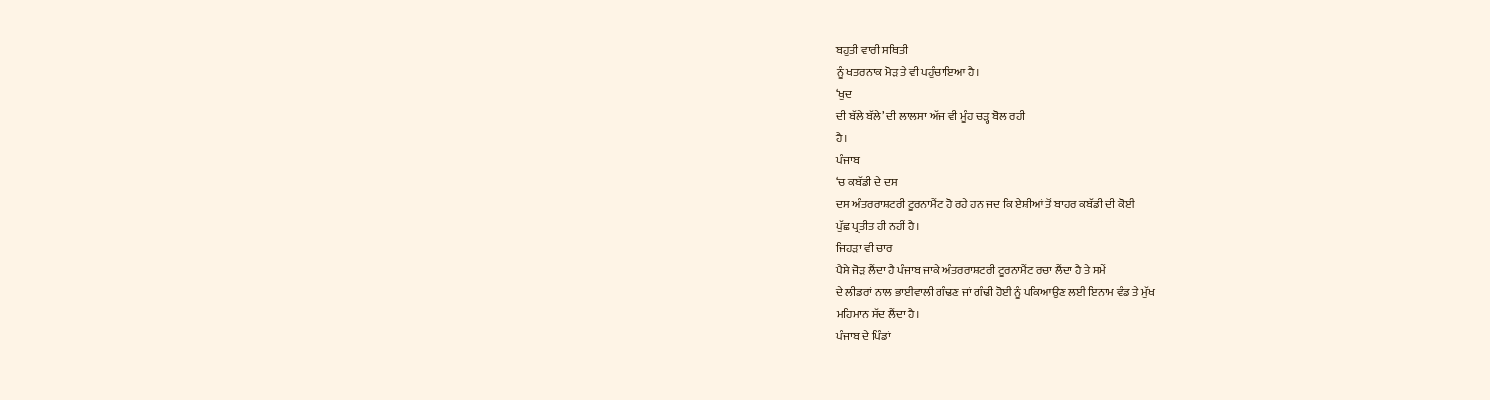ਬਹੁਤੀ ਵਾਰੀ ਸਥਿਤੀ
ਨੂੰ ਖਤਰਨਾਕ ਮੋੜ ਤੇ ਵੀ ਪਹੁੰਚਾਇਆ ਹੈ।
‘ਖੁਦ
ਦੀ ਬੱਲੇ ਬੱਲੇ’ ਦੀ ਲਾਲਸਾ ਅੱਜ ਵੀ ਮੂੰਹ ਚੜ੍ਹ ਬੋਲ ਰਹੀ
ਹੈ।
ਪੰਜਾਬ
‘ਚ ਕਬੱਡੀ ਦੇ ਦਸ
ਦਸ ਅੰਤਰਰਾਸ਼ਟਰੀ ਟੂਰਨਾਮੈਂਟ ਹੋ ਰਹੇ ਹਨ ਜਦ ਕਿ ਏਸ਼ੀਆਂ ਤੋਂ ਬਾਹਰ ਕਬੱਡੀ ਦੀ ਕੋਈ
ਪੁੱਛ ਪ੍ਰਤੀਤ ਹੀ ਨਹੀਂ ਹੈ।
ਜਿਹੜਾ ਵੀ ਚਾਰ
ਪੈਸੇ ਜੋੜ ਲੈਂਦਾ ਹੈ ਪੰਜਾਬ ਜਾਕੇ ਅੰਤਰਰਾਸ਼ਟਰੀ ਟੂਰਨਾਮੈਂਟ ਰਚਾ ਲੈਂਦਾ ਹੈ ਤੇ ਸਮੇਂ
ਦੇ ਲੀਡਰਾਂ ਨਾਲ ਭਾਈਵਾਲੀ ਗੰਢਣ ਜਾਂ ਗੰਢੀ ਹੋਈ ਨੂੰ ਪਕਿਆਉਣ ਲਈ ਇਨਾਮ ਵੰਡ ਤੇ ਮੁੱਖ
ਮਹਿਮਾਨ ਸੱਦ ਲੈਂਦਾ ਹੈ।
ਪੰਜਾਬ ਦੇ ਪਿੰਡਾਂ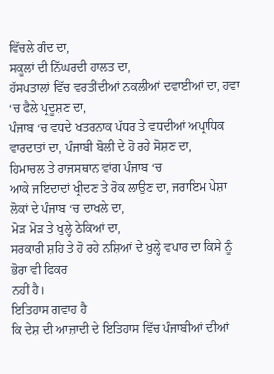ਵਿੱਚਲੇ ਗੰਦ ਦਾ,
ਸਕੂਲਾਂ ਦੀ ਨਿੱਘਰਦੀ ਹਾਲਤ ਦਾ,
ਹੱਸਪਤਾਲਾਂ ਵਿੱਚ ਵਰਤੀਂਦੀਆਂ ਨਕਲੀਆਂ ਦਵਾਈਆਂ ਦਾ, ਹਵਾ
‘ਚ ਫੈਲੇ ਪ੍ਰਦੂਸ਼ਣ ਦਾ,
ਪੰਜਾਬ ‘ਚ ਵਧਦੇ ਖਤਰਨਾਕ ਪੱਧਰ ਤੇ ਵਧਦੀਆਂ ਅਪ੍ਰਾਧਿਕ
ਵਾਰਦਾਤਾਂ ਦਾ, ਪੰਜਾਬੀ ਬੋਲੀ ਦੇ ਹੋ ਰਹੇ ਸੋਸ਼ਣ ਦਾ,
ਹਿਮਾਚਲ ਤੇ ਰਾਜਸਥਾਨ ਵਾਂਗ ਪੰਜਾਬ ‘ਚ
ਆਕੇ ਜਇਦਾਦਾਂ ਖ੍ਰੀਦਣ ਤੇ ਰੋਕ ਲਾਉਣ ਦਾ, ਜਰਾਇਮ ਪੇਸ਼ਾ
ਲੋਕਾਂ ਦੇ ਪੰਜਾਬ ‘ਚ ਦਾਖਲੇ ਦਾ,
ਮੋੜ ਮੋੜ ਤੇ ਖੁਲ੍ਹੇ ਠੇਕਿਆਂ ਦਾ,
ਸਰਕਾਰੀ ਸ਼ਹਿ ਤੇ ਹੋ ਰਹੇ ਨਸ਼ਿਆਂ ਦੇ ਖੁਲ੍ਹੇ ਵਪਾਰ ਦਾ ਕਿਸੇ ਨੂੰ ਭੋਰਾ ਵੀ ਫਿਕਰ
ਨਹੀਂ ਹੈ।
ਇਤਿਹਾਸ ਗਵਾਹ ਹੈ
ਕਿ ਦੇਸ਼ ਦੀ ਆਜ਼ਾਦੀ ਦੇ ਇਤਿਹਾਸ ਵਿੱਚ ਪੰਜਾਬੀਆਂ ਦੀਆਂ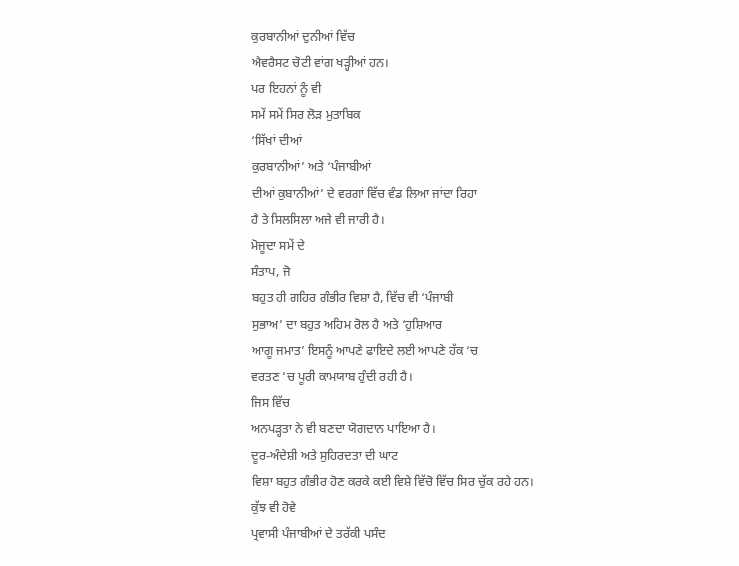ਕੁਰਬਾਨੀਆਂ ਦੁਨੀਆਂ ਵਿੱਚ
ਐਵਰੈਸਟ ਚੋਟੀ ਵਾਂਗ ਖੜ੍ਹੀਆਂ ਹਨ।
ਪਰ ਇਹਨਾਂ ਨੂੰ ਵੀ
ਸਮੇਂ ਸਮੇਂ ਸਿਰ ਲੋੜ ਮੁਤਾਬਿਕ
‘ਸਿੱਖਾਂ ਦੀਆਂ
ਕੁਰਬਾਨੀਆਂ’ ਅਤੇ ‘ਪੰਜਾਬੀਆਂ
ਦੀਆਂ ਕੁਬਾਨੀਆਂ’ ਦੇ ਵਰਗਾਂ ਵਿੱਚ ਵੰਡ ਲਿਆ ਜਾਂਦਾ ਰਿਹਾ
ਹੈ ਤੇ ਸਿਲਸਿਲਾ ਅਜੇ ਵੀ ਜਾਰੀ ਹੈ।
ਮੋਜੂਦਾ ਸਮੇਂ ਦੇ
ਸੰਤਾਪ, ਜੋ
ਬਹੁਤ ਹੀ ਗਹਿਰ ਗੰਭੀਰ ਵਿਸ਼ਾ ਹੈ, ਵਿੱਚ ਵੀ ‘ਪੰਜਾਬੀ
ਸੁਭਾਅ’ ਦਾ ਬਹੁਤ ਅਹਿਮ ਰੋਲ ਹੈ ਅਤੇ ‘ਹੁਸ਼ਿਆਰ
ਆਗੂ ਜਮਾਤ’ ਇਸਨੂੰ ਆਪਣੇ ਫਾਇਦੇ ਲਈ ਆਪਣੇ ਹੱਕ ‘ਚ
ਵਰਤਣ ‘ਚ ਪੂਰੀ ਕਾਮਯਾਬ ਹੁੰਦੀ ਰਹੀ ਹੈ।
ਜਿਸ ਵਿੱਚ
ਅਨਪੜ੍ਹਤਾ ਨੇ ਵੀ ਬਣਦਾ ਯੋਗਦਾਨ ਪਾਇਆ ਹੈ।
ਦੂਰ-ਅੰਦੇਸ਼ੀ ਅਤੇ ਸੁਹਿਰਦਤਾ ਦੀ ਘਾਟ
ਵਿਸ਼ਾ ਬਹੁਤ ਗੰਭੀਰ ਹੋਣ ਕਰਕੇ ਕਈ ਵਿਸ਼ੇ ਵਿੱਚੋ ਵਿੱਚ ਸਿਰ ਚੁੱਕ ਰਹੇ ਹਨ।
ਕੁੱਝ ਵੀ ਹੋਵੇ
ਪ੍ਰਵਾਸੀ ਪੰਜਾਬੀਆਂ ਦੇ ਤਰੱਕੀ ਪਸੰਦ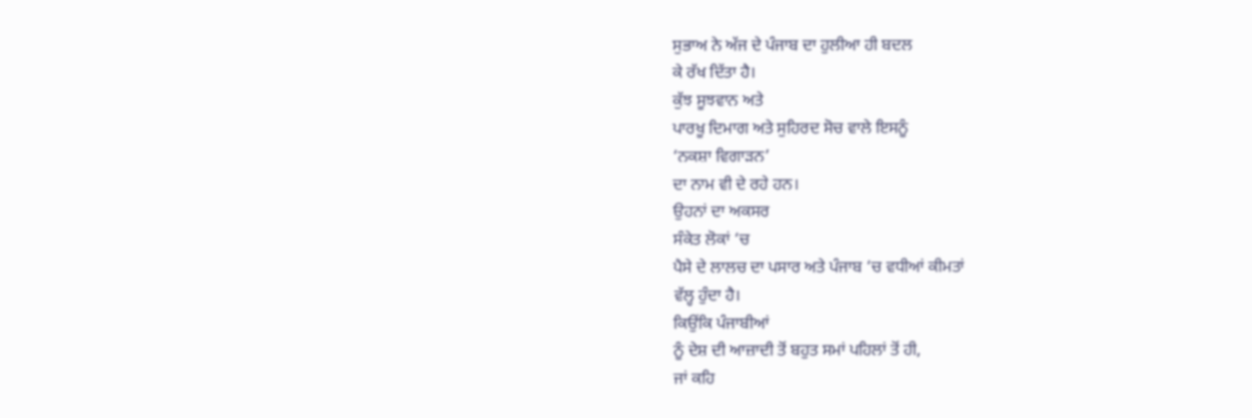ਸੁਭਾਅ ਨੇ ਅੱਜ ਦੇ ਪੰਜਾਬ ਦਾ ਹੁਲੀਆ ਹੀ ਬਦਲ
ਕੇ ਰੱਖ ਦਿੱਤਾ ਹੈ।
ਕੁੱਝ ਸੂਝਵਾਨ ਅਤੇ
ਪਾਰਖੂ ਦਿਮਾਗ ਅਤੇ ਸੁਹਿਰਦ ਸੋਚ ਵਾਲੇ ਇਸਨੂੰ
‘ਨਕਸ਼ਾ ਵਿਗਾੜਨ’
ਦਾ ਨਾਮ ਵੀ ਦੇ ਰਹੇ ਹਨ।
ਉਹਨਾਂ ਦਾ ਅਕਸਰ
ਸੰਕੇਤ ਲੋਕਾਂ ‘ਚ
ਪੈਸੇ ਦੇ ਲਾਲਚ ਦਾ ਪਸਾਰ ਅਤੇ ਪੰਜਾਬ ‘ਚ ਵਧੀਆਂ ਕੀਮਤਾਂ
ਵੱਲ੍ਹ ਹੁੰਦਾ ਹੈ।
ਕਿਉਂਕਿ ਪੰਜਾਬੀਆਂ
ਨੂੰ ਦੇਸ਼ ਦੀ ਆਜ਼ਾਦੀ ਤੋਂ ਬਹੁਤ ਸਮਾਂ ਪਹਿਲਾਂ ਤੋਂ ਹੀ,
ਜਾਂ ਕਹਿ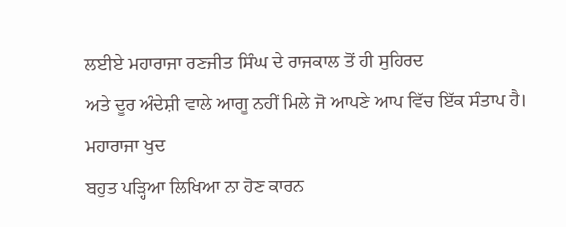ਲਈਏ ਮਹਾਰਾਜਾ ਰਣਜੀਤ ਸਿੰਘ ਦੇ ਰਾਜਕਾਲ ਤੋਂ ਹੀ ਸੁਹਿਰਦ
ਅਤੇ ਦੂਰ ਅੰਦੇਸ਼ੀ ਵਾਲੇ ਆਗੂ ਨਹੀਂ ਮਿਲੇ ਜੋ ਆਪਣੇ ਆਪ ਵਿੱਚ ਇੱਕ ਸੰਤਾਪ ਹੈ।
ਮਹਾਰਾਜਾ ਖੁਦ
ਬਹੁਤ ਪੜ੍ਹਿਆ ਲਿਖਿਆ ਨਾ ਹੋਣ ਕਾਰਨ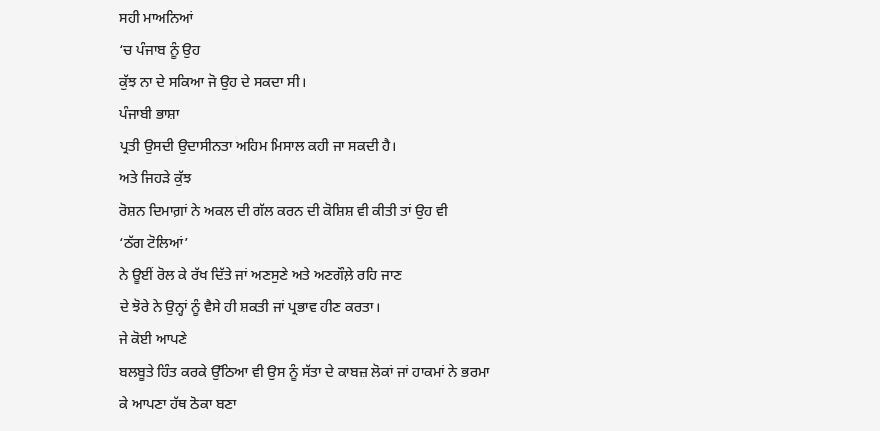ਸਹੀ ਮਾਅਨਿਆਂ
‘ਚ ਪੰਜਾਬ ਨੂੰ ਉਹ
ਕੁੱਝ ਨਾ ਦੇ ਸਕਿਆ ਜੋ ਉਹ ਦੇ ਸਕਦਾ ਸੀ।
ਪੰਜਾਬੀ ਭਾਸ਼ਾ
ਪ੍ਰਤੀ ਉਸਦੀ ਉਦਾਸੀਨਤਾ ਅਹਿਮ ਮਿਸਾਲ ਕਹੀ ਜਾ ਸਕਦੀ ਹੈ।
ਅਤੇ ਜਿਹੜੇ ਕੁੱਝ
ਰੋਸ਼ਨ ਦਿਮਾਗ਼ਾਂ ਨੇ ਅਕਲ ਦੀ ਗੱਲ ਕਰਨ ਦੀ ਕੋਸ਼ਿਸ਼ ਵੀ ਕੀਤੀ ਤਾਂ ਉਹ ਵੀ
‘ਠੱਗ ਟੋਲਿਆਂ’
ਨੇ ਊਈਂ ਰੋਲ ਕੇ ਰੱਖ ਦਿੱਤੇ ਜਾਂ ਅਣਸੁਣੇ ਅਤੇ ਅਣਗੌਲ਼ੇ ਰਹਿ ਜਾਣ
ਦੇ ਝੋਰੇ ਨੇ ਉਨ੍ਹਾਂ ਨੂੰ ਵੈਸੇ ਹੀ ਸ਼ਕਤੀ ਜਾਂ ਪ੍ਰਭਾਵ ਹੀਣ ਕਰਤਾ।
ਜੇ ਕੋਈ ਆਪਣੇ
ਬਲਬੂਤੇ ਹਿੰਤ ਕਰਕੇ ਉੱਠਿਆ ਵੀ ਉਸ ਨੂੰ ਸੱਤਾ ਦੇ ਕਾਬਜ਼ ਲੋਕਾਂ ਜਾਂ ਹਾਕਮਾਂ ਨੇ ਭਰਮਾ
ਕੇ ਆਪਣਾ ਹੱਥ ਠੋਕਾ ਬਣਾ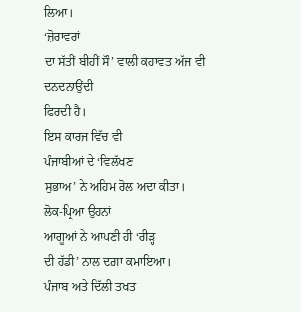ਲਿਆ।
‘ਜ਼ੋਰਾਵਰਾਂ
ਦਾ ਸੱਤੀਂ ਬੀਹੀਂ ਸੌ’ ਵਾਲੀ ਕਹਾਵਤ ਅੱਜ ਵੀ ਦਨਦਨਾਉਂਦੀ
ਫਿਰਦੀ ਹੈ।
ਇਸ ਕਾਰਜ ਵਿੱਚ ਵੀ
ਪੰਜਾਬੀਆਂ ਦੇ ‘ਵਿਲੱਖਣ
ਸੁਭਾਅ’ ਨੇ ਅਹਿਮ ਰੋਲ ਅਦਾ ਕੀਤਾ।
ਲੋਕ-ਪ੍ਰਿਆ ਉਹਨਾਂ
ਆਗੂਆਂ ਨੇ ਆਪਣੀ ਹੀ ‘ਰੀੜ੍ਹ
ਦੀ ਹੱਡੀ’ ਨਾਲ ਦਗ਼ਾ ਕਮਾਇਆ।
ਪੰਜਾਬ ਅਤੇ ਦਿੱਲੀ ਤਖਤ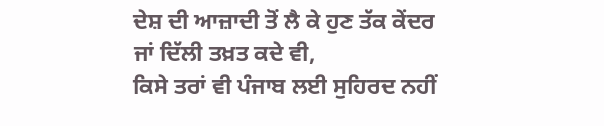ਦੇਸ਼ ਦੀ ਆਜ਼ਾਦੀ ਤੋਂ ਲੈ ਕੇ ਹੁਣ ਤੱਕ ਕੇਂਦਰ ਜਾਂ ਦਿੱਲੀ ਤਖ਼ਤ ਕਦੇ ਵੀ,
ਕਿਸੇ ਤਰਾਂ ਵੀ ਪੰਜਾਬ ਲਈ ਸੁਹਿਰਦ ਨਹੀਂ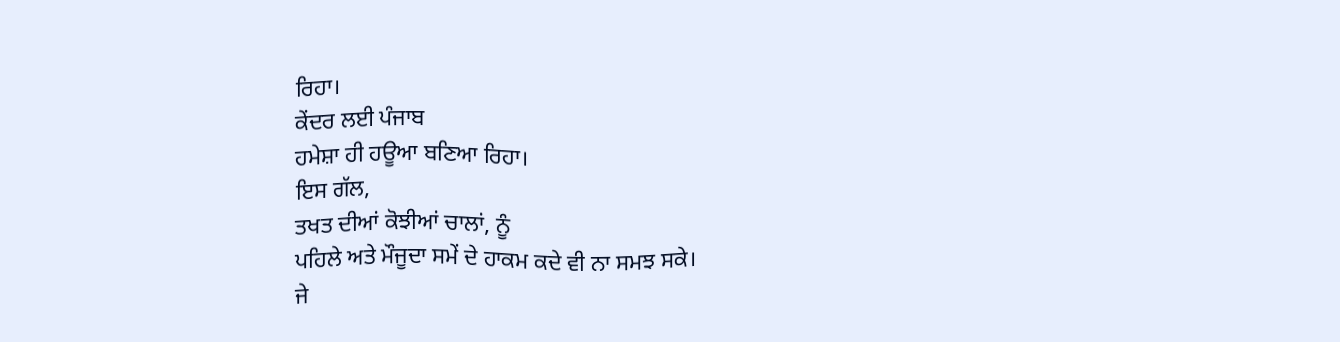ਰਿਹਾ।
ਕੇਂਦਰ ਲਈ ਪੰਜਾਬ
ਹਮੇਸ਼ਾ ਹੀ ਹਊਆ ਬਣਿਆ ਰਿਹਾ।
ਇਸ ਗੱਲ,
ਤਖਤ ਦੀਆਂ ਕੋਝੀਆਂ ਚਾਲਾਂ, ਨੂੰ
ਪਹਿਲੇ ਅਤੇ ਮੌਜੂਦਾ ਸਮੇਂ ਦੇ ਹਾਕਮ ਕਦੇ ਵੀ ਨਾ ਸਮਝ ਸਕੇ।
ਜੇ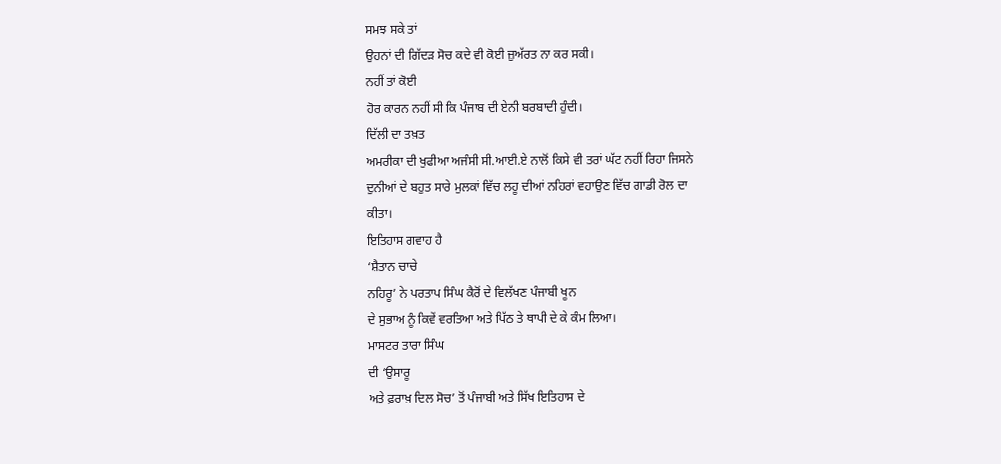ਸਮਝ ਸਕੇ ਤਾਂ
ਉਹਨਾਂ ਦੀ ਗਿੱਦੜ ਸੋਚ ਕਦੇ ਵੀ ਕੋਈ ਜ਼ੁਅੱਰਤ ਨਾ ਕਰ ਸਕੀ।
ਨਹੀਂ ਤਾਂ ਕੋਈ
ਹੋਰ ਕਾਰਨ ਨਹੀਂ ਸੀ ਕਿ ਪੰਜਾਬ ਦੀ ਏਨੀ ਬਰਬਾਦੀ ਹੁੰਦੀ।
ਦਿੱਲੀ ਦਾ ਤਖ਼ਤ
ਅਮਰੀਕਾ ਦੀ ਖੁਫੀਆ ਅਜੰਸੀ ਸੀ.ਆਈ.ਏ ਨਾਲੋਂ ਕਿਸੇ ਵੀ ਤਰਾਂ ਘੱਟ ਨਹੀਂ ਰਿਹਾ ਜਿਸਨੇ
ਦੁਨੀਆਂ ਦੇ ਬਹੁਤ ਸਾਰੇ ਮੁਲਕਾਂ ਵਿੱਚ ਲਹੂ ਦੀਆਂ ਨਹਿਰਾਂ ਵਹਾਉਣ ਵਿੱਚ ਗਾਡੀ ਰੋਲ ਦਾ
ਕੀਤਾ।
ਇਤਿਹਾਸ ਗਵਾਹ ਹੈ
‘ਸ਼ੈਤਾਨ ਚਾਚੇ
ਨਹਿਰੂ’ ਨੇ ਪਰਤਾਪ ਸਿੰਘ ਕੈਰੋਂ ਦੇ ਵਿਲੱਖਣ ਪੰਜਾਬੀ ਖੂਨ
ਦੇ ਸੁਭਾਅ ਨੂੰ ਕਿਵੇਂ ਵਰਤਿਆ ਅਤੇ ਪਿੱਠ ਤੇ ਥਾਪੀ ਦੇ ਕੇ ਕੰਮ ਲਿਆ।
ਮਾਸਟਰ ਤਾਰਾ ਸਿੰਘ
ਦੀ ‘ਉਸਾਰੂ
ਅਤੇ ਫ਼ਰਾਖ਼ ਦਿਲ ਸੋਚ’ ਤੋਂ ਪੰਜਾਬੀ ਅਤੇ ਸਿੱਖ ਇਤਿਹਾਸ ਦੇ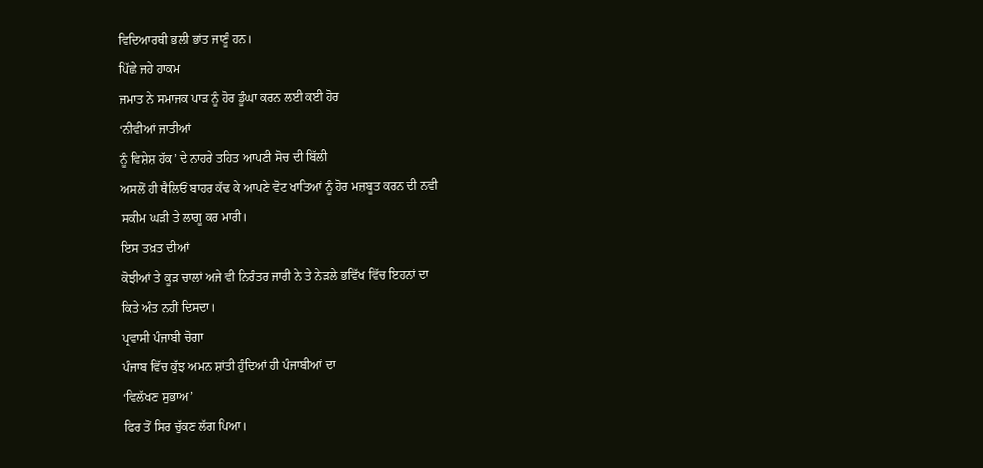ਵਿਦਿਆਰਥੀ ਭਲੀ ਭਾਂਤ ਜਾਣੂੰ ਹਨ।
ਪਿੱਛੇ ਜਹੇ ਹਾਕਮ
ਜਮਾਤ ਨੇ ਸਮਾਜਕ ਪਾੜ ਨੂੰ ਹੋਰ ਡੂੰਘਾ ਕਰਨ ਲਈ ਕਈ ਹੋਰ
‘ਨੀਵੀਆਂ ਜਾਤੀਆਂ
ਨੂੰ ਵਿਸ਼ੇਸ਼ ਹੱਕ’ ਦੇ ਨਾਹਰੇ ਤਹਿਤ ਆਪਣੀ ਸੋਚ ਦੀ ਬਿੱਲੀ
ਅਸਲੋਂ ਹੀ ਥੈਲਿਓਂ ਬਾਹਰ ਕੱਢ ਕੇ ਆਪਣੇ ਵੋਟ ਖਾਤਿਆਂ ਨੂੰ ਹੋਰ ਮਜ਼ਬੂਤ ਕਰਨ ਦੀ ਨਵੀ
ਸਕੀਮ ਘੜੀ ਤੇ ਲਾਗੂ ਕਰ ਮਾਰੀ।
ਇਸ ਤਖ਼ਤ ਦੀਆਂ
ਕੋਝੀਆਂ ਤੇ ਕੂੜ ਚਾਲਾਂ ਅਜੇ ਵੀ ਨਿਰੰਤਰ ਜਾਰੀ ਨੇ ਤੇ ਨੇੜਲੇ ਭਵਿੱਖ ਵਿੱਚ ਇਹਨਾਂ ਦਾ
ਕਿਤੇ ਅੰਤ ਨਹੀਂ ਦਿਸਦਾ।
ਪ੍ਰਵਾਸੀ ਪੰਜਾਬੀ ਚੋਗਾ
ਪੰਜਾਬ ਵਿੱਚ ਕੁੱਝ ਅਮਨ ਸ਼ਾਂਤੀ ਹੁੰਦਿਆਂ ਹੀ ਪੰਜਾਬੀਆਂ ਦਾ
‘ਵਿਲੱਖਣ ਸੁਭਾਅ’
ਫਿਰ ਤੋਂ ਸਿਰ ਚੁੱਕਣ ਲੱਗ ਪਿਆ।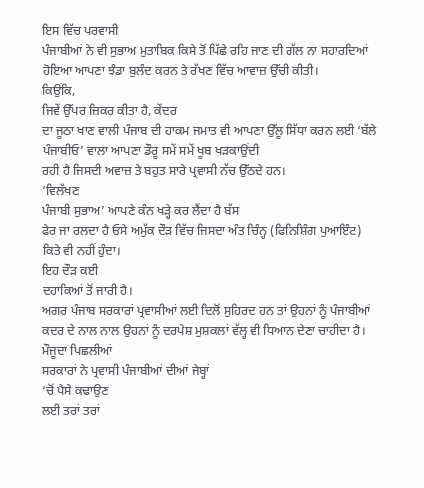ਇਸ ਵਿੱਚ ਪਰਵਾਸੀ
ਪੰਜਾਬੀਆਂ ਨੇ ਵੀ ਸੁਭਾਅ ਮੁਤਾਬਿਕ ਕਿਸੇ ਤੋਂ ਪਿੱਛੇ ਰਹਿ ਜਾਣ ਦੀ ਗੱਲ ਨਾ ਸਹਾਰਦਿਆਂ
ਹੋਇਆ ਆਪਣਾ ਝੰਡਾ ਬੁਲੰਦ ਕਰਨ ਤੇ ਰੱਖਣ ਵਿੱਚ ਆਵਾਜ਼ ਉੱਚੀ ਕੀਤੀ।
ਕਿਉਂਕਿ,
ਜਿਵੇਂ ਉੱਪਰ ਜ਼ਿਕਰ ਕੀਤਾ ਹੈ, ਕੇਂਦਰ
ਦਾ ਜੂਠਾ ਖਾਣ ਵਾਲੀ ਪੰਜਾਬ ਦੀ ਹਾਕਮ ਜਮਾਤ ਵੀ ਆਪਣਾ ਉੱਲੂ ਸਿੱਧਾ ਕਰਨ ਲਈ ‘ਬੱਲੇ
ਪੰਜਾਬੀਓ’ ਵਾਲਾ ਆਪਣਾ ਡੌਰੂ ਸਮੇਂ ਸਮੇਂ ਖੂਬ ਖੜਕਾਉਂਦੀ
ਰਹੀ ਹੈ ਜਿਸਦੀ ਅਵਾਜ਼ ਤੇ ਬਹੁਤ ਸਾਰੇ ਪ੍ਰਵਾਸੀ ਨੱਚ ਉੱਠਦੇ ਹਨ।
‘ਵਿਲੱਖਣ
ਪੰਜਾਬੀ ਸੁਭਾਅ’ ਆਪਣੇ ਕੰਨ ਖੜ੍ਹੇ ਕਰ ਲੈਂਦਾ ਹੈ ਬੱਸ
ਫੇਰ ਜਾ ਰਲਦਾ ਹੈ ਓਸੇ ਅਮੁੱਕ ਦੌੜ ਵਿੱਚ ਜਿਸਦਾ ਅੰਤ ਚਿੰਨ੍ਹ (ਫਿਨਿਸ਼ਿੰਗ ਪੁਆਇੰਟ)
ਕਿਤੇ ਵੀ ਨਹੀਂ ਹੁੰਦਾ।
ਇਹ ਦੌੜ ਕਈ
ਦਹਾਕਿਆਂ ਤੋਂ ਜਾਰੀ ਹੈ।
ਅਗਰ ਪੰਜਾਬ ਸਰਕਾਰਾਂ ਪ੍ਰਵਾਸੀਆਂ ਲਈ ਦਿਲੋਂ ਸੁਹਿਰਦ ਹਨ ਤਾਂ ਉਹਨਾਂ ਨੂੰ ਪੰਜਾਬੀਆਂ
ਕਦਰ ਦੇ ਨਾਲ ਨਾਲ ਉਹਨਾਂ ਨੂੰ ਦਰਪੇਸ਼ ਮੁਸ਼ਕਲਾਂ ਵੱਲ੍ਹ ਵੀ ਧਿਆਨ ਦੇਣਾ ਚਾਹੀਦਾ ਹੈ।
ਮੌਜੂਦਾ ਪਿਛਲੀਆਂ
ਸਰਕਾਰਾਂ ਨੇ ਪ੍ਰਵਾਸੀ ਪੰਜਾਬੀਆਂ ਦੀਆਂ ਜੇਬ੍ਹਾਂ
‘ਚੋਂ ਪੈਸੇ ਕਢਾਉਣ
ਲਈ ਤਰਾਂ ਤਰਾਂ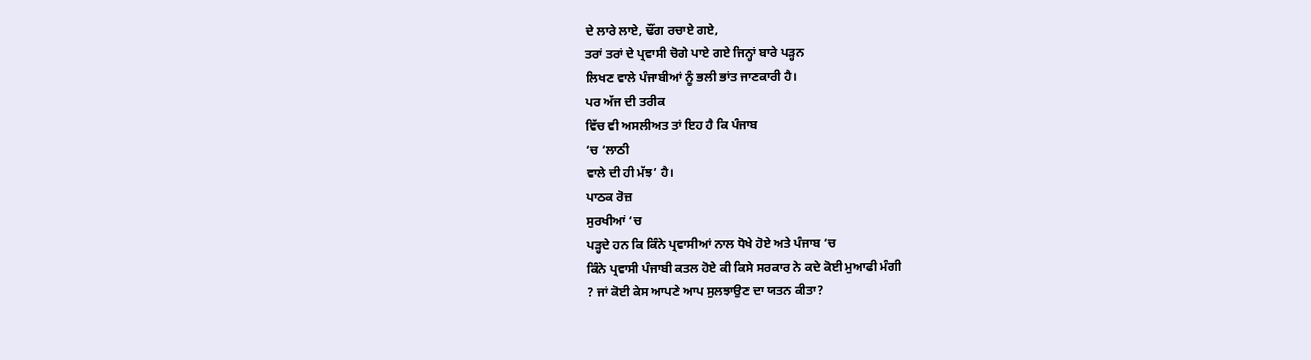ਦੇ ਲਾਰੇ ਲਾਏ, ਢੌਂਗ ਰਚਾਏ ਗਏ,
ਤਰਾਂ ਤਰਾਂ ਦੇ ਪ੍ਰਵਾਸੀ ਚੋਗੇ ਪਾਏ ਗਏ ਜਿਨ੍ਹਾਂ ਬਾਰੇ ਪੜ੍ਹਨ
ਲਿਖਣ ਵਾਲੇ ਪੰਜਾਬੀਆਂ ਨੂੰ ਭਲੀ ਭਾਂਤ ਜਾਣਕਾਰੀ ਹੈ।
ਪਰ ਅੱਜ ਦੀ ਤਰੀਕ
ਵਿੱਚ ਵੀ ਅਸਲੀਅਤ ਤਾਂ ਇਹ ਹੈ ਕਿ ਪੰਜਾਬ
‘ਚ ‘ਲਾਠੀ
ਵਾਲੇ ਦੀ ਹੀ ਮੱਝ’ ਹੈ।
ਪਾਠਕ ਰੋਜ਼
ਸੁਰਖੀਆਂ ‘ਚ
ਪੜ੍ਹਦੇ ਹਨ ਕਿ ਕਿੰਨੇ ਪ੍ਰਵਾਸੀਆਂ ਨਾਲ ਧੋਖੇ ਹੋਏ ਅਤੇ ਪੰਜਾਬ ‘ਚ
ਕਿੰਨੇ ਪ੍ਰਵਾਸੀ ਪੰਜਾਬੀ ਕਤਲ ਹੋਏ ਕੀ ਕਿਸੇ ਸਰਕਾਰ ਨੇ ਕਦੇ ਕੋਈ ਮੁਆਫੀ ਮੰਗੀ
? ਜਾਂ ਕੋਈ ਕੇਸ ਆਪਣੇ ਆਪ ਸੁਲਝਾਉਣ ਦਾ ਯਤਨ ਕੀਤਾ?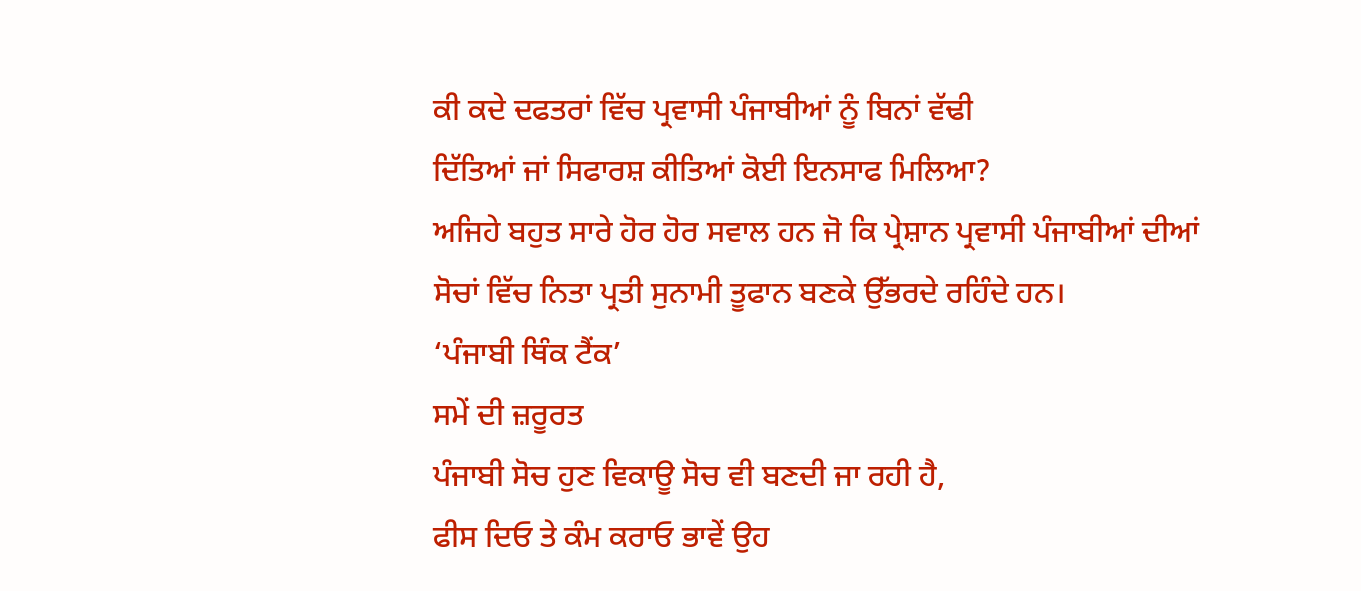ਕੀ ਕਦੇ ਦਫਤਰਾਂ ਵਿੱਚ ਪ੍ਰਵਾਸੀ ਪੰਜਾਬੀਆਂ ਨੂੰ ਬਿਨਾਂ ਵੱਢੀ
ਦਿੱਤਿਆਂ ਜਾਂ ਸਿਫਾਰਸ਼ ਕੀਤਿਆਂ ਕੋਈ ਇਨਸਾਫ ਮਿਲਿਆ?
ਅਜਿਹੇ ਬਹੁਤ ਸਾਰੇ ਹੋਰ ਹੋਰ ਸਵਾਲ ਹਨ ਜੋ ਕਿ ਪ੍ਰੇਸ਼ਾਨ ਪ੍ਰਵਾਸੀ ਪੰਜਾਬੀਆਂ ਦੀਆਂ
ਸੋਚਾਂ ਵਿੱਚ ਨਿਤਾ ਪ੍ਰਤੀ ਸੁਨਾਮੀ ਤੂਫਾਨ ਬਣਕੇ ਉੱਭਰਦੇ ਰਹਿੰਦੇ ਹਨ।
‘ਪੰਜਾਬੀ ਥਿੰਕ ਟੈਂਕ’
ਸਮੇਂ ਦੀ ਜ਼ਰੂਰਤ
ਪੰਜਾਬੀ ਸੋਚ ਹੁਣ ਵਿਕਾਊ ਸੋਚ ਵੀ ਬਣਦੀ ਜਾ ਰਹੀ ਹੈ,
ਫੀਸ ਦਿਓ ਤੇ ਕੰਮ ਕਰਾਓ ਭਾਵੇਂ ਉਹ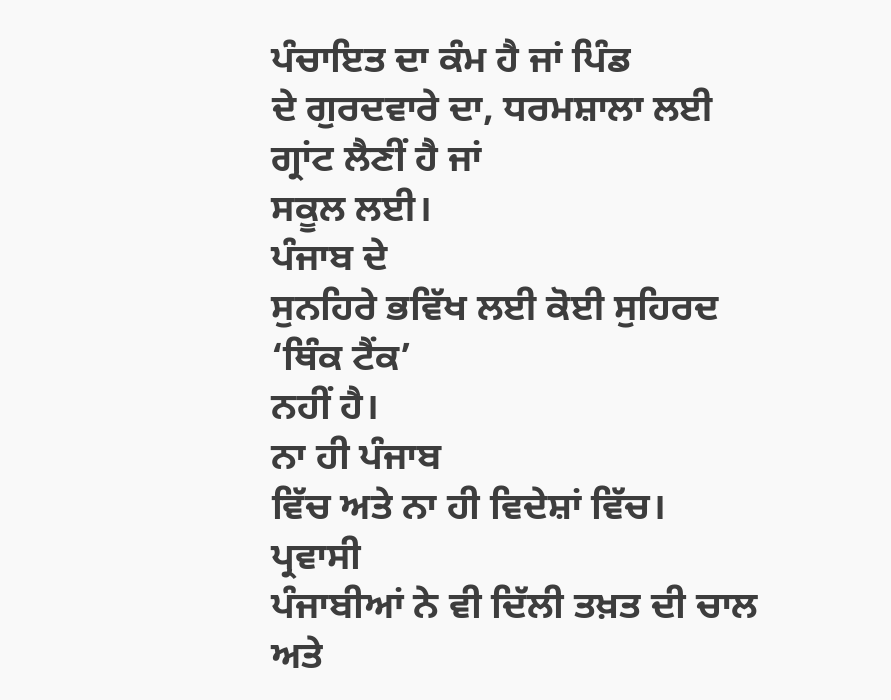ਪੰਚਾਇਤ ਦਾ ਕੰਮ ਹੈ ਜਾਂ ਪਿੰਡ
ਦੇ ਗੁਰਦਵਾਰੇ ਦਾ, ਧਰਮਸ਼ਾਲਾ ਲਈ ਗ੍ਰਾਂਟ ਲੈਣੀਂ ਹੈ ਜਾਂ
ਸਕੂਲ ਲਈ।
ਪੰਜਾਬ ਦੇ
ਸੁਨਹਿਰੇ ਭਵਿੱਖ ਲਈ ਕੋਈ ਸੁਹਿਰਦ
‘ਥਿੰਕ ਟੈਂਕ’
ਨਹੀਂ ਹੈ।
ਨਾ ਹੀ ਪੰਜਾਬ
ਵਿੱਚ ਅਤੇ ਨਾ ਹੀ ਵਿਦੇਸ਼ਾਂ ਵਿੱਚ।
ਪ੍ਰਵਾਸੀ
ਪੰਜਾਬੀਆਂ ਨੇ ਵੀ ਦਿੱਲੀ ਤਖ਼ਤ ਦੀ ਚਾਲ ਅਤੇ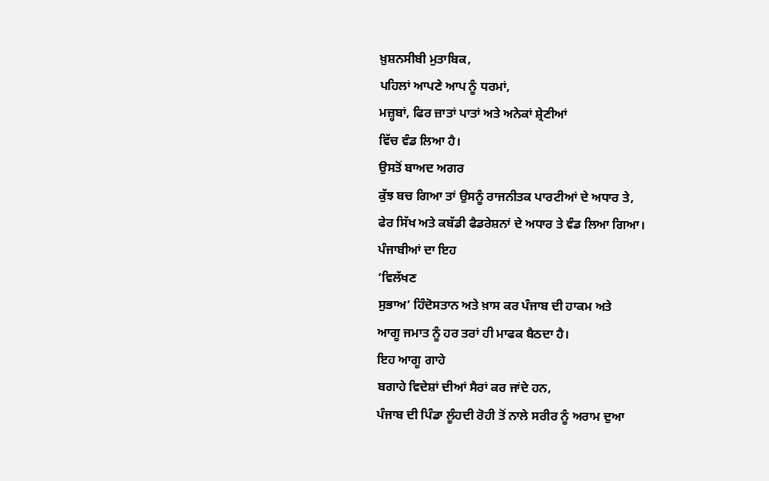ਖ਼ੁਸ਼ਨਸੀਬੀ ਮੁਤਾਬਿਕ,
ਪਹਿਲਾਂ ਆਪਣੇ ਆਪ ਨੂੰ ਧਰਮਾਂ,
ਮਜ਼੍ਹਬਾਂ, ਫਿਰ ਜ਼ਾਤਾਂ ਪਾਤਾਂ ਅਤੇ ਅਨੇਕਾਂ ਸ਼੍ਰੇਣੀਆਂ
ਵਿੱਚ ਵੰਡ ਲਿਆ ਹੈ।
ਉਸਤੋਂ ਬਾਅਦ ਅਗਰ
ਕੁੱਝ ਬਚ ਗਿਆ ਤਾਂ ਉਸਨੂੰ ਰਾਜਨੀਤਕ ਪਾਰਟੀਆਂ ਦੇ ਅਧਾਰ ਤੇ,
ਫੇਰ ਸਿੱਖ ਅਤੇ ਕਬੱਡੀ ਫੈਡਰੇਸ਼ਨਾਂ ਦੇ ਅਧਾਰ ਤੇ ਵੰਡ ਲਿਆ ਗਿਆ।
ਪੰਜਾਬੀਆਂ ਦਾ ਇਹ
‘ਵਿਲੱਖਣ
ਸੁਭਾਅ’ ਹਿੰਦੋਸਤਾਨ ਅਤੇ ਖ਼ਾਸ ਕਰ ਪੰਜਾਬ ਦੀ ਹਾਕਮ ਅਤੇ
ਆਗੂ ਜਮਾਤ ਨੂੰ ਹਰ ਤਰਾਂ ਹੀ ਮਾਫਕ ਬੈਠਦਾ ਹੈ।
ਇਹ ਆਗੂ ਗਾਹੇ
ਬਗਾਹੇ ਵਿਦੇਸ਼ਾਂ ਦੀਆਂ ਸੈਰਾਂ ਕਰ ਜਾਂਦੇ ਹਨ,
ਪੰਜਾਬ ਦੀ ਪਿੰਡਾ ਲੂੰਹਦੀ ਰੋਹੀ ਤੋਂ ਨਾਲੇ ਸਰੀਰ ਨੂੰ ਅਰਾਮ ਦੁਆ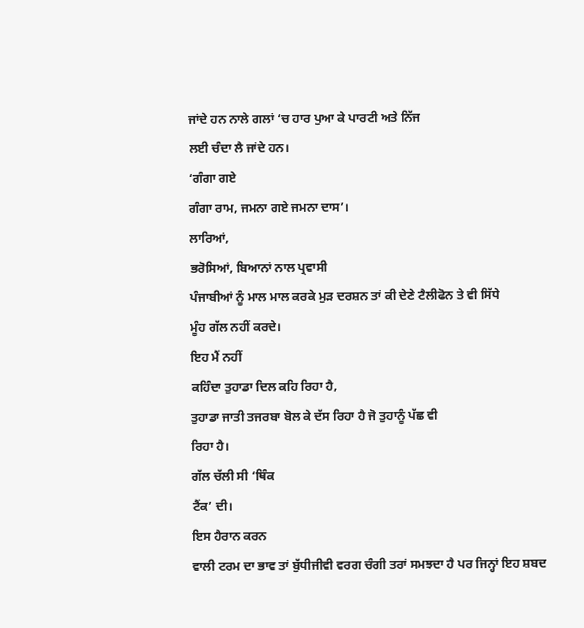ਜਾਂਦੇ ਹਨ ਨਾਲੇ ਗਲਾਂ ‘ਚ ਹਾਰ ਪੁਆ ਕੇ ਪਾਰਟੀ ਅਤੇ ਨਿੱਜ
ਲਈ ਚੰਦਾ ਲੈ ਜਾਂਦੇ ਹਨ।
‘ਗੰਗਾ ਗਏ
ਗੰਗਾ ਰਾਮ, ਜਮਨਾ ਗਏ ਜਮਨਾ ਦਾਸ’।
ਲਾਰਿਆਂ,
ਭਰੋਸਿਆਂ, ਬਿਆਨਾਂ ਨਾਲ ਪ੍ਰਵਾਸੀ
ਪੰਜਾਬੀਆਂ ਨੂੰ ਮਾਲ ਮਾਲ ਕਰਕੇ ਮੁੜ ਦਰਸ਼ਨ ਤਾਂ ਕੀ ਦੇਣੇ ਟੈਲੀਫੋਨ ਤੇ ਵੀ ਸਿੱਧੇ
ਮੂੰਹ ਗੱਲ ਨਹੀਂ ਕਰਦੇ।
ਇਹ ਮੈਂ ਨਹੀਂ
ਕਹਿੰਦਾ ਤੁਹਾਡਾ ਦਿਲ ਕਹਿ ਰਿਹਾ ਹੈ,
ਤੁਹਾਡਾ ਜਾਤੀ ਤਜਰਬਾ ਬੋਲ ਕੇ ਦੱਸ ਰਿਹਾ ਹੈ ਜੋ ਤੁਹਾਨੂੰ ਪੱਛ ਵੀ
ਰਿਹਾ ਹੈ।
ਗੱਲ ਚੱਲੀ ਸੀ ‘ਥਿੰਕ
ਟੈਂਕ’ ਦੀ।
ਇਸ ਹੈਰਾਨ ਕਰਨ
ਵਾਲੀ ਟਰਮ ਦਾ ਭਾਵ ਤਾਂ ਬੁੱਧੀਜੀਵੀ ਵਰਗ ਚੰਗੀ ਤਰਾਂ ਸਮਝਦਾ ਹੈ ਪਰ ਜਿਨ੍ਹਾਂ ਇਹ ਸ਼ਬਦ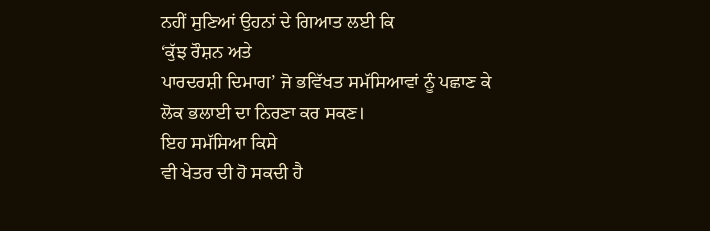ਨਹੀਂ ਸੁਣਿਆਂ ਉਹਨਾਂ ਦੇ ਗਿਆਤ ਲਈ ਕਿ
‘ਕੁੱਝ ਰੌਸ਼ਨ ਅਤੇ
ਪਾਰਦਰਸ਼ੀ ਦਿਮਾਗ’ ਜੋ ਭਵਿੱਖਤ ਸਮੱਸਿਆਵਾਂ ਨੂੰ ਪਛਾਣ ਕੇ
ਲੋਕ ਭਲਾਈ ਦਾ ਨਿਰਣਾ ਕਰ ਸਕਣ।
ਇਹ ਸਮੱਸਿਆ ਕਿਸੇ
ਵੀ ਖੇਤਰ ਦੀ ਹੋ ਸਕਦੀ ਹੈ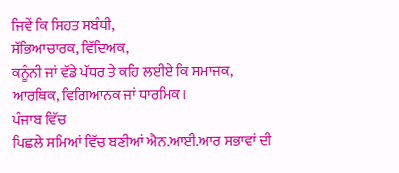ਜਿਵੇਂ ਕਿ ਸਿਹਤ ਸਬੰਧੀ,
ਸੱਭਿਆਚਾਰਕ, ਵਿੱਦਿਅਕ,
ਕਨੂੰਨੀ ਜਾਂ ਵੱਡੇ ਪੱਧਰ ਤੇ ਕਹਿ ਲਈਏ ਕਿ ਸਮਾਜਕ,
ਆਰਥਿਕ, ਵਿਗਿਆਨਕ ਜਾਂ ਧਾਰਮਿਕ।
ਪੰਜਾਬ ਵਿੱਚ
ਪਿਛਲੇ ਸਮਿਆਂ ਵਿੱਚ ਬਣੀਆਂ ਐਨ.ਆਈ.ਆਰ ਸਭਾਵਾਂ ਦੀ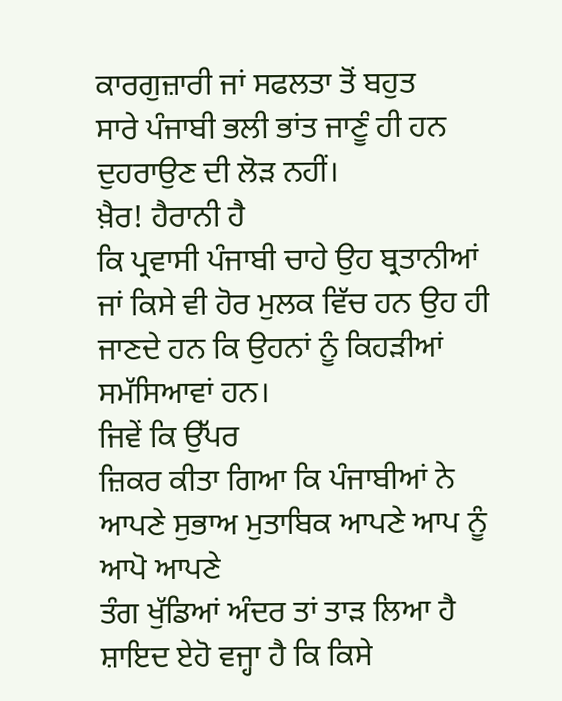ਕਾਰਗੁਜ਼ਾਰੀ ਜਾਂ ਸਫਲਤਾ ਤੋਂ ਬਹੁਤ
ਸਾਰੇ ਪੰਜਾਬੀ ਭਲੀ ਭਾਂਤ ਜਾਣੂੰ ਹੀ ਹਨ ਦੁਹਰਾਉਣ ਦੀ ਲੋੜ ਨਹੀਂ।
ਖ਼ੈਰ! ਹੈਰਾਨੀ ਹੈ
ਕਿ ਪ੍ਰਵਾਸੀ ਪੰਜਾਬੀ ਚਾਹੇ ਉਹ ਬ੍ਰਤਾਨੀਆਂ ਜਾਂ ਕਿਸੇ ਵੀ ਹੋਰ ਮੁਲਕ ਵਿੱਚ ਹਨ ਉਹ ਹੀ
ਜਾਣਦੇ ਹਨ ਕਿ ਉਹਨਾਂ ਨੂੰ ਕਿਹੜੀਆਂ ਸਮੱਸਿਆਵਾਂ ਹਨ।
ਜਿਵੇਂ ਕਿ ਉੱਪਰ
ਜ਼ਿਕਰ ਕੀਤਾ ਗਿਆ ਕਿ ਪੰਜਾਬੀਆਂ ਨੇ ਆਪਣੇ ਸੁਭਾਅ ਮੁਤਾਬਿਕ ਆਪਣੇ ਆਪ ਨੂੰ ਆਪੋ ਆਪਣੇ
ਤੰਗ ਖੁੱਡਿਆਂ ਅੰਦਰ ਤਾਂ ਤਾੜ ਲਿਆ ਹੈ ਸ਼ਾਇਦ ਏਹੋ ਵਜ੍ਹਾ ਹੈ ਕਿ ਕਿਸੇ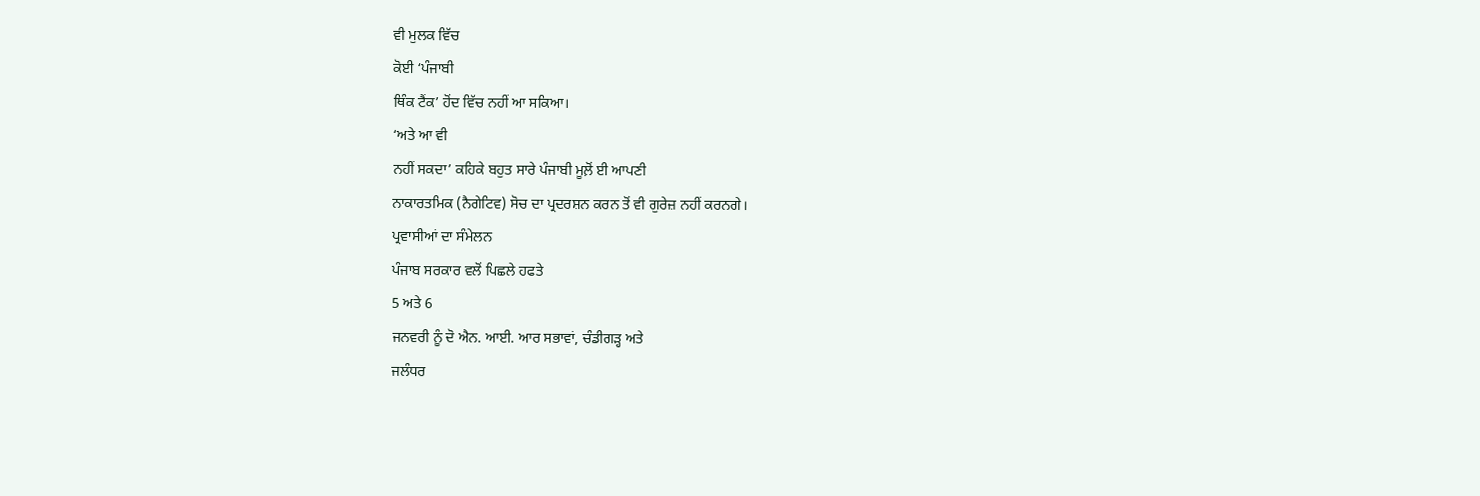ਵੀ ਮੁਲਕ ਵਿੱਚ
ਕੋਈ ‘ਪੰਜਾਬੀ
ਥਿੰਕ ਟੈਂਕ’ ਹੋਂਦ ਵਿੱਚ ਨਹੀਂ ਆ ਸਕਿਆ।
‘ਅਤੇ ਆ ਵੀ
ਨਹੀਂ ਸਕਦਾ’ ਕਹਿਕੇ ਬਹੁਤ ਸਾਰੇ ਪੰਜਾਬੀ ਮੂਲ਼ੋਂ ਈ ਆਪਣੀ
ਨਾਕਾਰਤਮਿਕ (ਨੈਗੇਟਿਵ) ਸੋਚ ਦਾ ਪ੍ਰਦਰਸ਼ਨ ਕਰਨ ਤੋਂ ਵੀ ਗੁਰੇਜ਼ ਨਹੀਂ ਕਰਨਗੇ।
ਪ੍ਰਵਾਸੀਆਂ ਦਾ ਸੰਮੇਲਨ
ਪੰਜਾਬ ਸਰਕਾਰ ਵਲੋਂ ਪਿਛਲੇ ਹਫਤੇ
5 ਅਤੇ 6
ਜਨਵਰੀ ਨੂੰ ਦੋ ਐਨ. ਆਈ. ਆਰ ਸਭਾਵਾਂ, ਚੰਡੀਗੜ੍ਹ ਅਤੇ
ਜਲੰਧਰ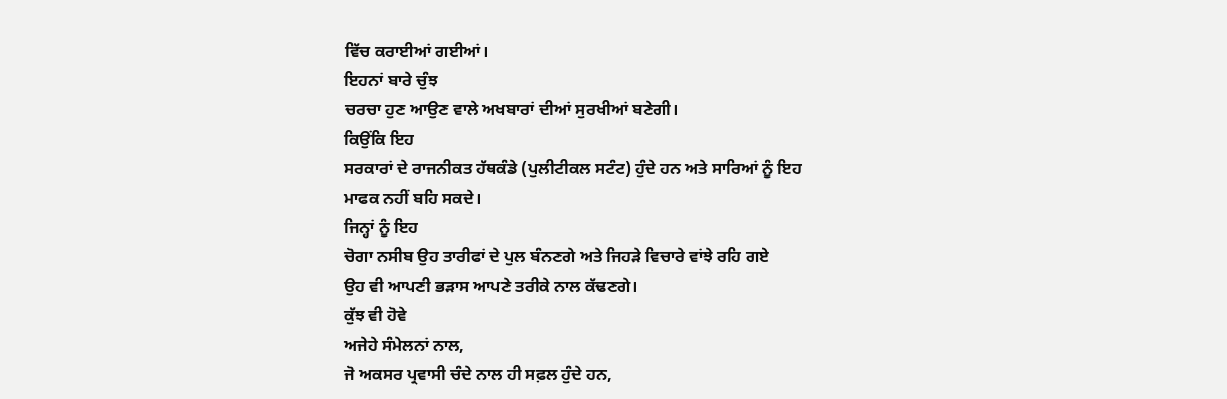ਵਿੱਚ ਕਰਾਈਆਂ ਗਈਆਂ।
ਇਹਨਾਂ ਬਾਰੇ ਚੁੰਝ
ਚਰਚਾ ਹੁਣ ਆਉਣ ਵਾਲੇ ਅਖਬਾਰਾਂ ਦੀਆਂ ਸੁਰਖੀਆਂ ਬਣੇਗੀ।
ਕਿਉਂਕਿ ਇਹ
ਸਰਕਾਰਾਂ ਦੇ ਰਾਜਨੀਕਤ ਹੱਥਕੰਡੇ (ਪੁਲੀਟੀਕਲ ਸਟੰਟ) ਹੁੰਦੇ ਹਨ ਅਤੇ ਸਾਰਿਆਂ ਨੂੰ ਇਹ
ਮਾਫਕ ਨਹੀਂ ਬਹਿ ਸਕਦੇ।
ਜਿਨ੍ਹਾਂ ਨੂੰ ਇਹ
ਚੋਗਾ ਨਸੀਬ ਉਹ ਤਾਰੀਫਾਂ ਦੇ ਪੁਲ ਬੰਨਣਗੇ ਅਤੇ ਜਿਹੜੇ ਵਿਚਾਰੇ ਵਾਂਝੇ ਰਹਿ ਗਏ
ਉਹ ਵੀ ਆਪਣੀ ਭੜਾਸ ਆਪਣੇ ਤਰੀਕੇ ਨਾਲ ਕੱਢਣਗੇ।
ਕੁੱਝ ਵੀ ਹੋਵੇ
ਅਜੇਹੇ ਸੰਮੇਲਨਾਂ ਨਾਲ,
ਜੋ ਅਕਸਰ ਪ੍ਰਵਾਸੀ ਚੰਦੇ ਨਾਲ ਹੀ ਸਫ਼ਲ ਹੁੰਦੇ ਹਨ,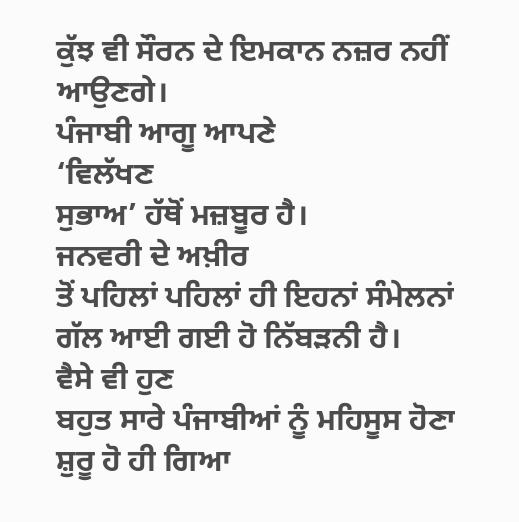ਕੁੱਝ ਵੀ ਸੌਰਨ ਦੇ ਇਮਕਾਨ ਨਜ਼ਰ ਨਹੀਂ ਆਉਣਗੇ।
ਪੰਜਾਬੀ ਆਗੂ ਆਪਣੇ
‘ਵਿਲੱਖਣ
ਸੁਭਾਅ’ ਹੱਥੋਂ ਮਜ਼ਬੂਰ ਹੈ।
ਜਨਵਰੀ ਦੇ ਅਖ਼ੀਰ
ਤੋਂ ਪਹਿਲਾਂ ਪਹਿਲਾਂ ਹੀ ਇਹਨਾਂ ਸੰਮੇਲਨਾਂ ਗੱਲ ਆਈ ਗਈ ਹੋ ਨਿੱਬੜਨੀ ਹੈ।
ਵੈਸੇ ਵੀ ਹੁਣ
ਬਹੁਤ ਸਾਰੇ ਪੰਜਾਬੀਆਂ ਨੂੰ ਮਹਿਸੂਸ ਹੋਣਾ ਸ਼ੁਰੂ ਹੋ ਹੀ ਗਿਆ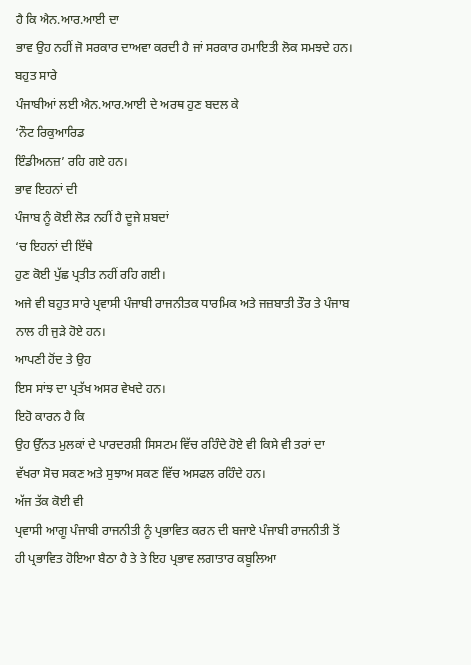ਹੈ ਕਿ ਐਨ.ਆਰ.ਆਈ ਦਾ
ਭਾਵ ਉਹ ਨਹੀਂ ਜੋ ਸਰਕਾਰ ਦਾਅਵਾ ਕਰਦੀ ਹੈ ਜਾਂ ਸਰਕਾਰ ਹਮਾਇਤੀ ਲੋਕ ਸਮਝਦੇ ਹਨ।
ਬਹੁਤ ਸਾਰੇ
ਪੰਜਾਬੀਆਂ ਲਈ ਐਨ.ਆਰ.ਆਈ ਦੇ ਅਰਥ ਹੁਣ ਬਦਲ ਕੇ
‘ਨੌਟ ਰਿਕੁਆਰਿਡ
ਇੰਡੀਅਨਜ਼’ ਰਹਿ ਗਏ ਹਨ।
ਭਾਵ ਇਹਨਾਂ ਦੀ
ਪੰਜਾਬ ਨੂੰ ਕੋਈ ਲੋੜ ਨਹੀਂ ਹੈ ਦੂਜੇ ਸ਼ਬਦਾਂ
‘ਚ ਇਹਨਾਂ ਦੀ ਇੱਥੇ
ਹੁਣ ਕੋਈ ਪੁੱਛ ਪ੍ਰਤੀਤ ਨਹੀਂ ਰਹਿ ਗਈ।
ਅਜੇ ਵੀ ਬਹੁਤ ਸਾਰੇ ਪ੍ਰਵਾਸੀ ਪੰਜਾਬੀ ਰਾਜਨੀਤਕ ਧਾਰਮਿਕ ਅਤੇ ਜਜ਼ਬਾਤੀ ਤੌਰ ਤੇ ਪੰਜਾਬ
ਨਾਲ ਹੀ ਜੁੜੇ ਹੋਏ ਹਨ।
ਆਪਣੀ ਹੋਂਦ ਤੇ ਉਹ
ਇਸ ਸਾਂਝ ਦਾ ਪ੍ਰਤੱਖ ਅਸਰ ਵੇਖਦੇ ਹਨ।
ਇਹੋ ਕਾਰਨ ਹੈ ਕਿ
ਉਹ ਉੱਨਤ ਮੁਲਕਾਂ ਦੇ ਪਾਰਦਰਸ਼ੀ ਸਿਸਟਮ ਵਿੱਚ ਰਹਿੰਦੇ ਹੋਏ ਵੀ ਕਿਸੇ ਵੀ ਤਰਾਂ ਦਾ
ਵੱਖਰਾ ਸੋਚ ਸਕਣ ਅਤੇ ਸੁਝਾਅ ਸਕਣ ਵਿੱਚ ਅਸਫਲ ਰਹਿੰਦੇ ਹਨ।
ਅੱਜ ਤੱਕ ਕੋਈ ਵੀ
ਪ੍ਰਵਾਸੀ ਆਗੂ ਪੰਜਾਬੀ ਰਾਜਨੀਤੀ ਨੂੰ ਪ੍ਰਭਾਵਿਤ ਕਰਨ ਦੀ ਬਜਾਏ ਪੰਜਾਬੀ ਰਾਜਨੀਤੀ ਤੋਂ
ਹੀ ਪ੍ਰਭਾਵਿਤ ਹੋਇਆ ਬੈਠਾ ਹੈ ਤੇ ਤੇ ਇਹ ਪ੍ਰਭਾਵ ਲਗਾਤਾਰ ਕਬੂਲਿਆ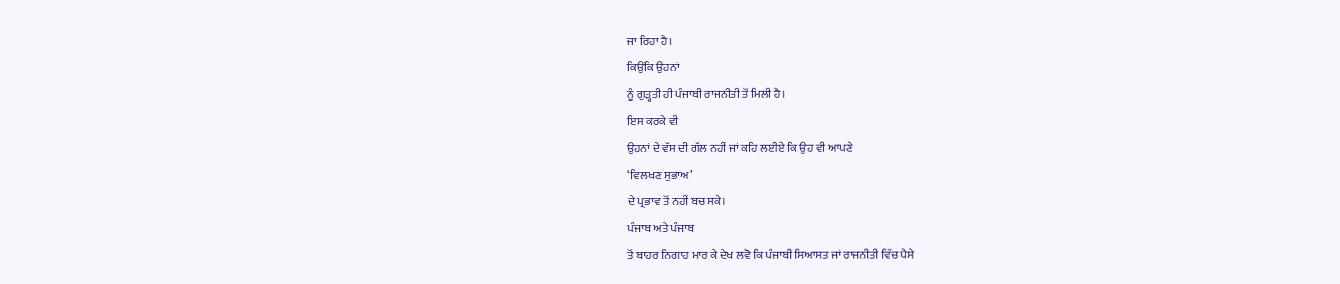ਜਾ ਰਿਹਾ ਹੈ।
ਕਿਉਂਕਿ ਉਹਨਾਂ
ਨੂੰ ਗੁੜ੍ਹਤੀ ਹੀ ਪੰਜਾਬੀ ਰਾਜਨੀਤੀ ਤੋਂ ਮਿਲੀ ਹੈ।
ਇਸ ਕਰਕੇ ਵੀ
ਉਹਨਾਂ ਦੇ ਵੱਸ ਦੀ ਗੱਲ ਨਹੀਂ ਜਾਂ ਕਹਿ ਲਈਏ ਕਿ ਉਹ ਵੀ ਆਪਣੇ
‘ਵਿਲਖਣ ਸੁਭਾਅ’
ਦੇ ਪ੍ਰਭਾਵ ਤੋਂ ਨਹੀਂ ਬਚ ਸਕੇ।
ਪੰਜਾਬ ਅਤੇ ਪੰਜਾਬ
ਤੋਂ ਬਾਹਰ ਨਿਗਾਹ ਮਾਰ ਕੇ ਦੇਖ ਲਵੋ ਕਿ ਪੰਜਾਬੀ ਸਿਆਸਤ ਜਾਂ ਰਾਜਨੀਤੀ ਵਿੱਚ ਪੈਸੇ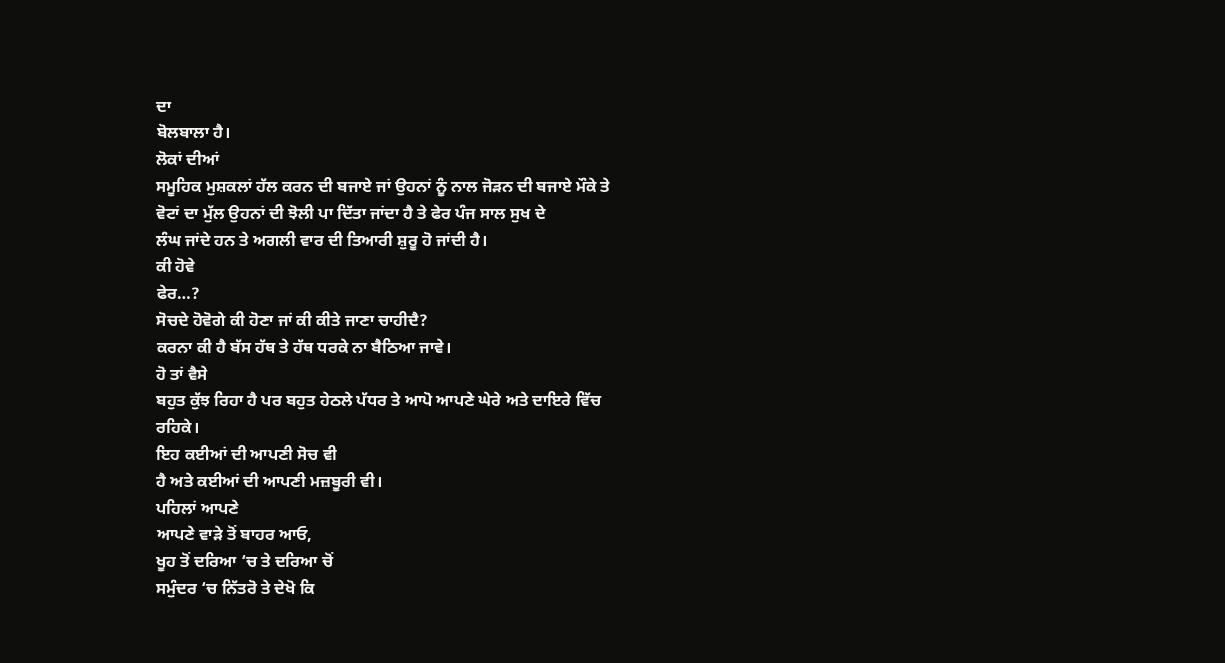ਦਾ
ਬੋਲਬਾਲਾ ਹੈ।
ਲੋਕਾਂ ਦੀਆਂ
ਸਮੂਹਿਕ ਮੁਸ਼ਕਲਾਂ ਹੱਲ ਕਰਨ ਦੀ ਬਜਾਏ ਜਾਂ ਉਹਨਾਂ ਨੂੰ ਨਾਲ ਜੋੜਨ ਦੀ ਬਜਾਏ ਮੌਕੇ ਤੇ
ਵੋਟਾਂ ਦਾ ਮੁੱਲ ਉਹਨਾਂ ਦੀ ਝੋਲੀ ਪਾ ਦਿੱਤਾ ਜਾਂਦਾ ਹੈ ਤੇ ਫੇਰ ਪੰਜ ਸਾਲ ਸੁਖ ਦੇ
ਲੰਘ ਜਾਂਦੇ ਹਨ ਤੇ ਅਗਲੀ ਵਾਰ ਦੀ ਤਿਆਰੀ ਸ਼ੁਰੂ ਹੋ ਜਾਂਦੀ ਹੈ।
ਕੀ ਹੋਵੇ
ਫੇਰ…?
ਸੋਚਦੇ ਹੋਵੋਗੇ ਕੀ ਹੋਣਾ ਜਾਂ ਕੀ ਕੀਤੇ ਜਾਣਾ ਚਾਹੀਦੈ?
ਕਰਨਾ ਕੀ ਹੈ ਬੱਸ ਹੱਥ ਤੇ ਹੱਥ ਧਰਕੇ ਨਾ ਬੈਠਿਆ ਜਾਵੇ।
ਹੋ ਤਾਂ ਵੈਸੇ
ਬਹੁਤ ਕੁੱਝ ਰਿਹਾ ਹੈ ਪਰ ਬਹੁਤ ਹੇਠਲੇ ਪੱਧਰ ਤੇ ਆਪੋ ਆਪਣੇ ਘੇਰੇ ਅਤੇ ਦਾਇਰੇ ਵਿੱਚ
ਰਹਿਕੇ।
ਇਹ ਕਈਆਂ ਦੀ ਆਪਣੀ ਸੋਚ ਵੀ
ਹੈ ਅਤੇ ਕਈਆਂ ਦੀ ਆਪਣੀ ਮਜ਼ਬੂਰੀ ਵੀ।
ਪਹਿਲਾਂ ਆਪਣੇ
ਆਪਣੇ ਵਾੜੇ ਤੋਂ ਬਾਹਰ ਆਓ,
ਖੂਹ ਤੋਂ ਦਰਿਆ ‘ਚ ਤੇ ਦਰਿਆ ਚੋਂ
ਸਮੁੰਦਰ ‘ਚ ਨਿੱਤਰੋ ਤੇ ਦੇਖੋ ਕਿ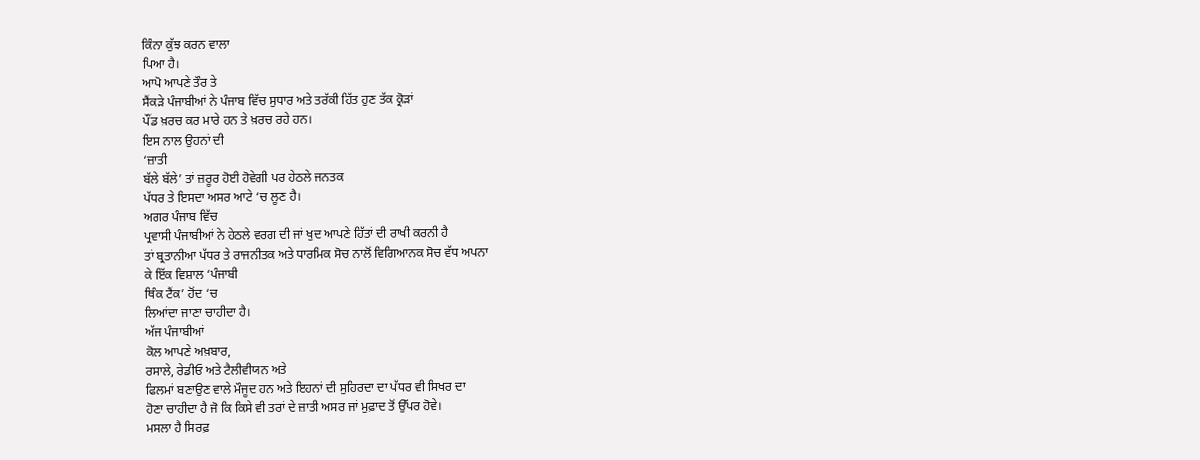ਕਿੰਨਾ ਕੁੱਝ ਕਰਨ ਵਾਲਾ
ਪਿਆ ਹੈ।
ਆਪੋ ਆਪਣੇ ਤੌਰ ਤੇ
ਸੈਂਕੜੇ ਪੰਜਾਬੀਆਂ ਨੇ ਪੰਜਾਬ ਵਿੱਚ ਸੁਧਾਰ ਅਤੇ ਤਰੱਕੀ ਹਿੱਤ ਹੁਣ ਤੱਕ ਕ੍ਰੋੜਾਂ
ਪੌਂਡ ਖ਼ਰਚ ਕਰ ਮਾਰੇ ਹਨ ਤੇ ਖ਼ਰਚ ਰਹੇ ਹਨ।
ਇਸ ਨਾਲ ਉਹਨਾਂ ਦੀ
‘ਜ਼ਾਤੀ
ਬੱਲੇ ਬੱਲੇ’ ਤਾਂ ਜ਼ਰੂਰ ਹੋਈ ਹੋਵੇਗੀ ਪਰ ਹੇਠਲੇ ਜਨਤਕ
ਪੱਧਰ ਤੇ ਇਸਦਾ ਅਸਰ ਆਟੇ ‘ਚ ਲੂਣ ਹੈ।
ਅਗਰ ਪੰਜਾਬ ਵਿੱਚ
ਪ੍ਰਵਾਸੀ ਪੰਜਾਬੀਆਂ ਨੇ ਹੇਠਲੇ ਵਰਗ ਦੀ ਜਾਂ ਖੁਦ ਆਪਣੇ ਹਿੱਤਾਂ ਦੀ ਰਾਖੀ ਕਰਨੀ ਹੈ
ਤਾਂ ਬ੍ਰਤਾਨੀਆ ਪੱਧਰ ਤੇ ਰਾਜਨੀਤਕ ਅਤੇ ਧਾਰਮਿਕ ਸੋਚ ਨਾਲੋਂ ਵਿਗਿਆਨਕ ਸੋਚ ਵੱਧ ਅਪਨਾ
ਕੇ ਇੱਕ ਵਿਸ਼ਾਲ ‘ਪੰਜਾਬੀ
ਥਿੰਕ ਟੈਂਕ’ ਹੋਂਦ ‘ਚ
ਲਿਆਂਦਾ ਜਾਣਾ ਚਾਹੀਦਾ ਹੈ।
ਅੱਜ ਪੰਜਾਬੀਆਂ
ਕੋਲ ਆਪਣੇ ਅਖ਼ਬਾਰ,
ਰਸਾਲੇ, ਰੇਡੀਓ ਅਤੇ ਟੈਲੀਵੀਯਨ ਅਤੇ
ਫਿਲਮਾਂ ਬਣਾਉਣ ਵਾਲੇ ਮੌਜੂਦ ਹਨ ਅਤੇ ਇਹਨਾਂ ਦੀ ਸੁਹਿਰਦਾ ਦਾ ਪੱਧਰ ਵੀ ਸਿਖਰ ਦਾ
ਹੋਣਾ ਚਾਹੀਦਾ ਹੈ ਜੋ ਕਿ ਕਿਸੇ ਵੀ ਤਰਾਂ ਦੇ ਜ਼ਾਤੀ ਅਸਰ ਜਾਂ ਮੁਫ਼ਾਦ ਤੋਂ ਉੱਪਰ ਹੋਵੇ।
ਮਸਲਾ ਹੈ ਸਿਰਫ਼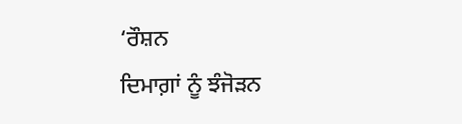‘ਰੌਸ਼ਨ
ਦਿਮਾਗ਼ਾਂ ਨੂੰ ਝੰਜੋੜਨ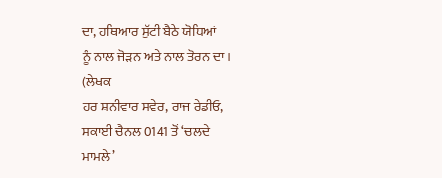ਦਾ, ਹਥਿਆਰ ਸੁੱਟੀ ਬੈਠੇ ਯੋਧਿਆਂ
ਨੂੰ ਨਾਲ ਜੋੜਨ ਅਤੇ ਨਾਲ ਤੋਰਨ ਦਾ।
(ਲੇਖਕ
ਹਰ ਸ਼ਨੀਵਾਰ ਸਵੇਰ, ਰਾਜ ਰੇਡੀਓ,
ਸਕਾਈ ਚੈਨਲ 0141 ਤੋਂ ‘ਚਲਦੇ
ਮਾਮਲੇ’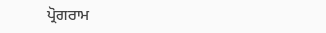ਪ੍ਰੋਗਰਾਮ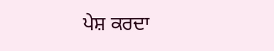ਪੇਸ਼ ਕਰਦਾ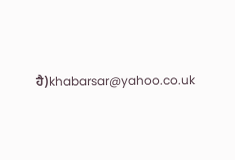ਹੈ)khabarsar@yahoo.co.uk